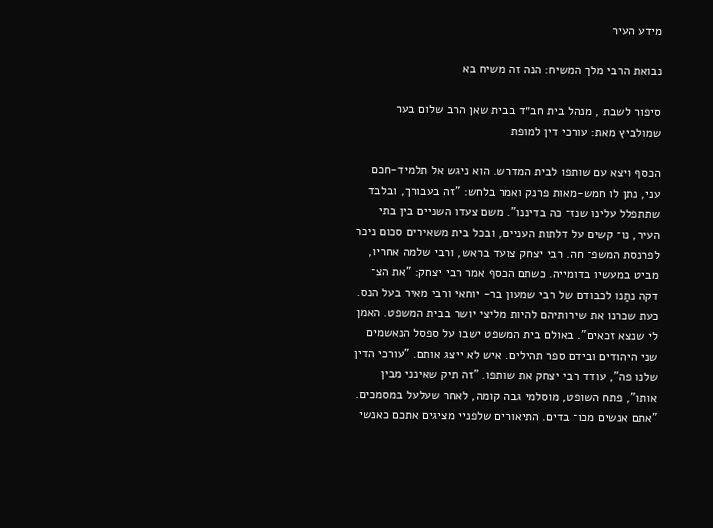מידע העיר

נבואת הרבי מלך המשיח: הנה זה משיח בא

סיפור לשבת , מנהל בית חב״ד בבית שאן הרב שלום בער שמולביץ מאת: עורכי דין למופת

הכסף ויצא עם שותפו לבית המדרש. הוא ניגש אל תלמיד-חכם עני, נתן לו חמש-מאות פרנק ואמר בלחש: "זה בעבורך, ובלבד שתתפלל עלינו שנז־ כה בדיננו". משם צעדו השניים בין בתי העיר, נו־ קשים על דלתות העניים, ובכל בית משאירים סכום ניכר לפרנסת המשפ־ חה. רבי יצחק צועד בראש, ורבי שלמה אחריו, מביט במעשיו בדומייה. כשתם הכסף אמר רבי יצחק: "את הצ־ דקה נתַנו לכבודם של רבי שמעון בר- יוחאי ורבי מאיר בעל הנס. כעת שכרנו את שירותיהם להיות מליצי יושר בבית המשפט. האמן לי שנצא זכאים". באולם בית המשפט ישבו על ספסל הנאשמים שני היהודים ובידם ספר תהילים. איש לא ייצג אותם. "עורכי הדין שלנו פה", עודד רבי יצחק את שותפו. "זה תיק שאינני מבין אותו", פתח השופט, מוסלמי גבה קומה, לאחר שעלעל במסמכים. "אתם אנשים מכו־ בדים. התיאורים שלפניי מציגים אתכם כאנשי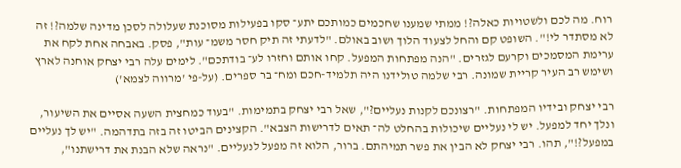רוח. מה לכם ולשטויות כאלה?! ממתי שמענו שחכמים כמותכם יתע־ סקו בפעילות מסוכנת שעלולה לסכן מדינה שלמה?! זה לא מסתדר לי!". השופט קם והחל לצעוד הלוך ושוב באולם. "לדעתי זה תיק חסר משמ־ עות", פסק. באבחה אחת לקח את ערימת המסמכים וקרעם לגזרים. "הנה מפתחות המפעל. קחו אותם וחזרו לע־ בודתכם". לימים עלה רבי יצחק אוחנה לארץ ושימש רב העיר קריית שמונה. רבי שלמה טולידנו היה תלמיד-חכם ומח־ בר ספרים. (על-פי 'מרווה לצמא')

רבי יצחק ובידיו המפתחות. "רצונכם לקנות נעליים?", שאל רבי יצחק בתמימות. "בעוד כמחצית השעה אסיים את השיעור, ונלך יחד למפעל. יש לי נעליים שיכולות בהחלט לה־ תאים לדרישות הצבא". הקצינים הביטו זה בזה בתדהמה. "יש לך נעליים במפעל?!", תהו. רבי יצחק לא הבין את פשר תמיהתם. ברור, הלוא זה מפעל לנעליים. "נראה שלא הבנת את דרישתנו",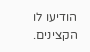הודיעו לו הקצינים.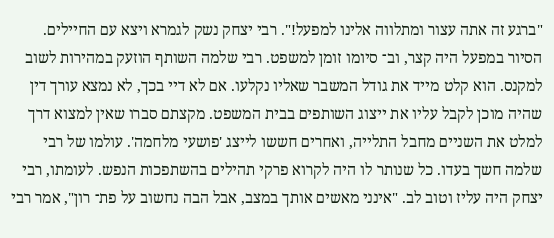"ברגע זה אתה עצור ומתלווה אלינו למפעל!". רבי יצחק נשק לגמרא ויצא עם החיילים. הסיור במפעל היה קצר, וב־ סיומו זומן למשפט. רבי שלמה השותף הוזעק במהירות לשוב למקנס. הוא קלט מייד את גודל המשבר שאליו נקלעו. אם לא דיי בכך, לא נמצא עורך דין שהיה מוכן לקבל עליו את ייצוג השותפים בבית המשפט. מקצתם סברו שאין למצוא דרך למלט את השניים מחבל התלייה, ואחרים חששו לייצג 'פושעי מלחמה'. עולמו של רבי שלמה חשך בעדו. כל שנותר לו היה לקרוא פרקי תהילים בהשתפכות הנפש. לעומתו, רבי יצחק היה עליז וטוב לב. "אינני מאשים אותך במצב, אבל הבה נחשוב על פת־ רון", אמר רבי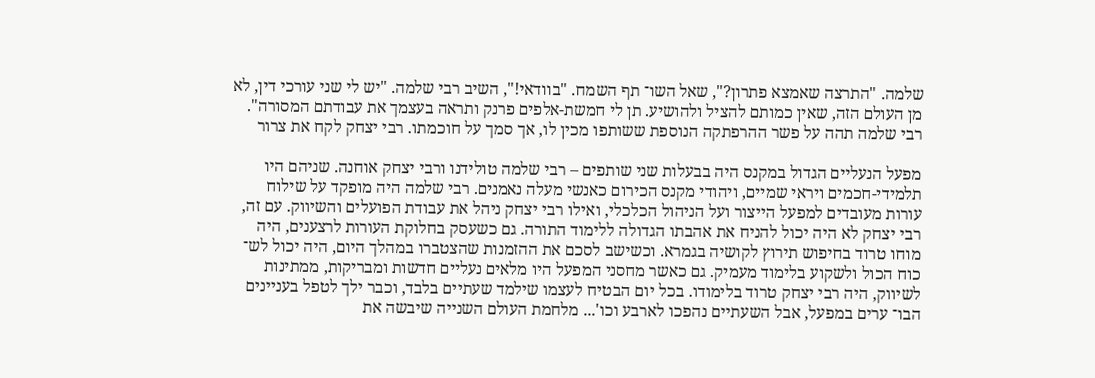שלמה. "התרצה שאמצא פתרון?", שאל השו־ תף השמח. "בוודאי!", השיב רבי שלמה. "יש לי שני עורכי דין, לא מן העולם הזה, שאין כמותם להציל ולהושיע. תן לי חמשת-אלפים פרנק ותראה בעצמך את עבודתם המסורה". רבי שלמה תהה על פשר ההרפתקה הנוספת ששותפו מכין לו, אך סמך על חוכמתו. רבי יצחק לקח את צרור

מפעל הנעליים הגדול במקנס היה בבעלות שני שותפים – רבי שלמה טולידנו ורבי יצחק אוחנה. שניהם היו תלמידי-חכמים ויראי שמיים, ויהודי מקנס הכירום כאנשי מעלה נאמנים. רבי שלמה היה מופקד על שילוח עורות מעובדים למפעל הייצור ועל הניהול הכלכלי, ואילו רבי יצחק ניהל את עבודת הפועלים והשיווק. עם זה, רבי יצחק לא היה יכול להניח את אהבתו הגדולה ללימוד התורה. גם כשעסק בחלוקת העורות לרצענים, היה מוחו טרוד בחיפוש תירוץ לקושיה בגמרא. וכשישב לסכם את ההזמנות שהצטברו במהלך היום, היה יכול לש־ כוח הכול ולשקוע בלימוד מעמיק. גם כאשר מחסני המפעל היו מלאים נעליים חדשות ומבריקות, ממתינות לשיווק, היה רבי יצחק טרוד בלימודו. בכל יום הבטיח לעצמו שילמד שעתיים בלבד, וכבר ילך לטפל בעניינים הבו־ ערים במפעל, אבל השעתיים נהפכו לארבע וכו'... מלחמת העולם השנייה שיבשה את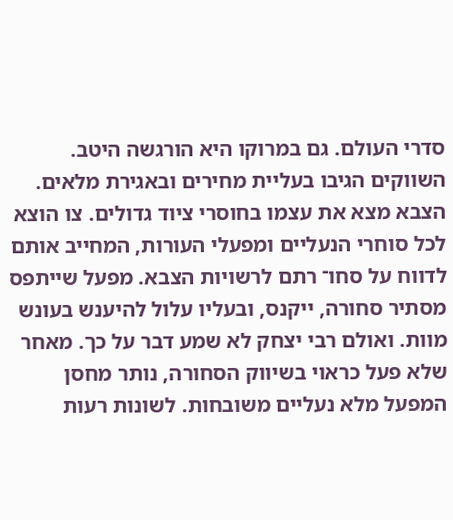סדרי העולם. גם במרוקו היא הורגשה היטב. השווקים הגיבו בעליית מחירים ובאגירת מלאים. הצבא מצא את עצמו בחוסרי ציוד גדולים. צו הוצא לכל סוחרי הנעליים ומפעלי העורות, המחייב אותם לדווח על סחו־ רתם לרשויות הצבא. מפעל שייתפס מסתיר סחורה, ייקנס, ובעליו עלול להיענש בעונש מוות. ואולם רבי יצחק לא שמע דבר על כך. מאחר שלא פעל כראוי בשיווק הסחורה, נותר מחסן המפעל מלא נעליים משובחות. לשונות רעות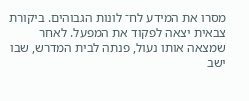מסרו את המידע לח־ לונות הגבוהים. ביקורת צבאית יצאה לפקוד את המפעל. לאחר שמצאה אותו נעול, פנתה לבית המדרש, שבו ישב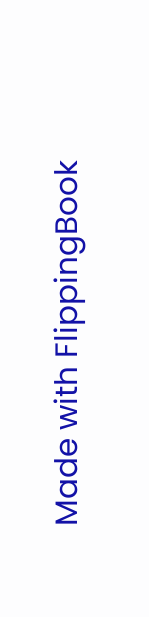Made with FlippingBook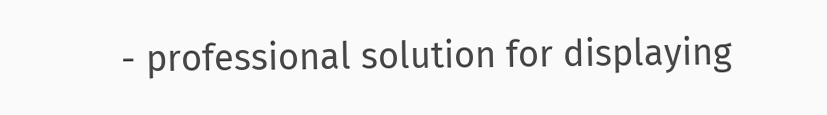- professional solution for displaying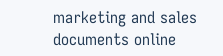marketing and sales documents online